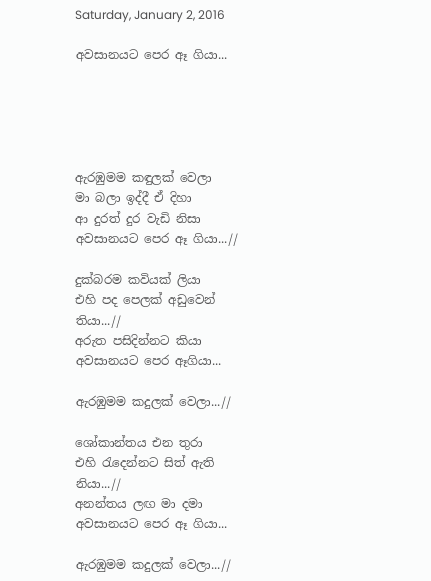Saturday, January 2, 2016

අවසානයට පෙර ඈ ගියා...





ඇරඹුමම කඳුලක් වෙලා
මා බලා ඉද්දී ඒ දිහා
ආ දුරත් දුර වැඩි නිසා
අවසානයට පෙර ඈ ගියා...//

දුක්බරම කවියක් ලියා
එහි පද පෙලක් අඩුවෙන් තියා...//
අරුත පසිදින්නට කියා
අවසානයට පෙර ඈගියා...

ඇරඹුමම කදුලක් වෙලා...//

ශෝකාන්තය එන තුරා
එහි ‍රැදෙන්නට සිත් ඇති නියා...//
අනන්තය ලඟ මා දමා
අවසානයට පෙර ඈ ගියා...

ඇරඹුමම කදුලක් වෙලා...//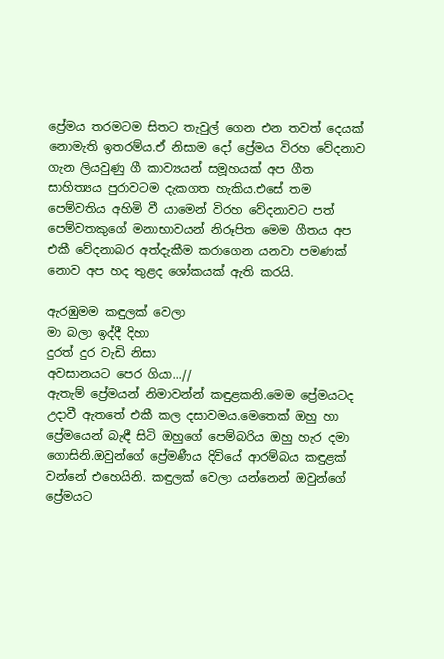ප්‍රේමය තරමටම සිතට තැවුල් ගෙන එන තවත් දෙයක් නොමැති ඉතරම්ය.ඒ නිසාම දෝ ප්‍රේමය විරහ වේදනාව ගැන ලියවුණු ගී කාව්‍යයන් සමූහයක් අප ගීත සාහිත්‍යය පුරාවටම දැකගත හැකිය.එසේ තම පෙම්වතිය අහිමි වී යාමෙන් විරහ වේදනාවට පත් පෙම්වතකුගේ මනාභාවයන් නිරූපිත මෙම ගීතය අප එකී වේදනාබර අත්දැකීම කරාගෙන යනවා පමණක් නොව අප හද තුළද ‍ශෝකයක් ඇති කරයි.

ඇරඹුමම කඳුලක් වෙලා
මා බලා ඉද්දී දිහා
දුරත් දුර වැඩි නිසා
අවසානයට පෙර ගියා...//
ඇතැම් ප්‍රේමයන් නිමාවන්න් කඳුළකනි.මෙම ප්‍රේමයටද උදාවී ඇතතේ එකී කල දසාවමය.මෙතෙක් ඔහු හා ප්‍රේමයෙන් බැඳී සිටි ඔහුගේ පෙම්බරිය ඔහු හැර දමා ගොසිනි.ඔවුන්ගේ ප්‍රේමණීය දිවියේ ආරම්බය කඳුළක් වන්නේ එහෙයිනි. කඳුලක් වෙලා යන්නෙන් ඔවුන්ගේ ප්‍රේමයට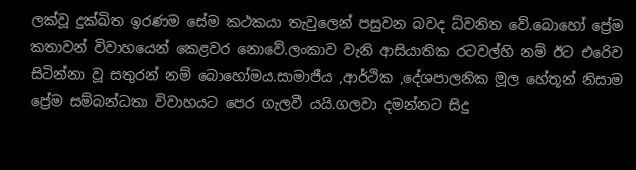ලක්වූ දුක්ඛිත ඉරණම සේම කථකයා තැවුලෙන් පසුවන බවද ධ්වනිත වේ.බොහෝ ප්‍රේම කතාවන් විවාහයෙන් කෙළවර නොවේ.ලංකාව වැනි ආසියාතික රටවල්හි නම් ඊට එරෙිව සිටින්නා වූ සතුරන් නම් බොහෝමය.සාමාජීය ,ආර්ථික ,දේශපාලනික මූල හේතූන් නිසාම ප්‍රේම සම්බන්ධතා විවාහයට පෙර ගැලවී යයි.ගලවා දමන්නට සිදු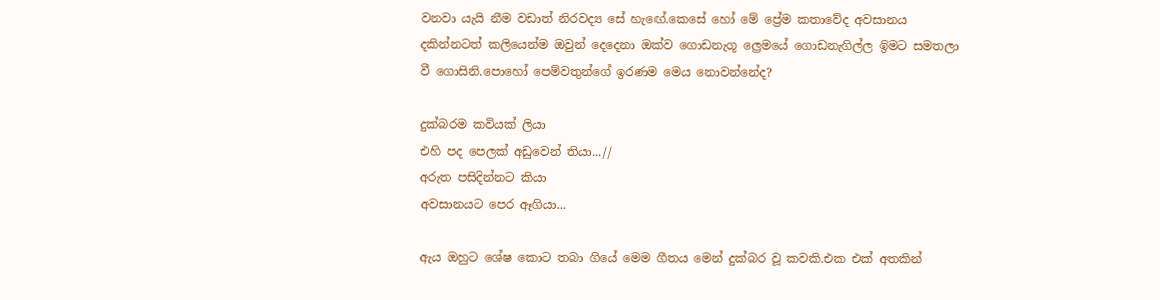වනවා යැයි නීම වඩාත් නිරවද්‍ය සේ හැඟේ.කෙසේ හෝ මේ ප්‍රේම කතාවේද අවසානය දකින්නටත් කලියෙන්ම ඔවුන් දෙදෙනා ඔක්ව ගොඩනැගූ ල්‍රෙමයේ ගොඩනැගිල්ල ඉිමට සමතලා වී ගොසිනි.පොහෝ පෙම්වතුන්ගේ ඉරණම මෙය නොවන්නේද?

දුක්බරම කවියක් ලියා
එහි පද පෙලක් අඩුවෙන් තියා...//
අරුත පසිදින්නට කියා
අවසානයට පෙර ඈගියා...

ඇය ඔහුට ශේෂ කොට තබා ගියේ මෙම ගීතය මෙන් දුක්බර වූ කවකි.එක එක් අතකින්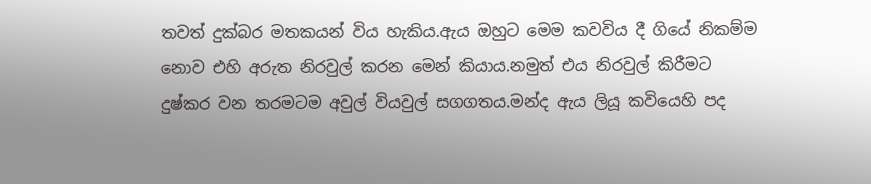තවත් දුක්බර මතකයන් විය හැකිය.ඇය ඔහුට මෙම කවවිය දී ගියේ නිකම්ම නොව එහි අරුත නිරවුල් කරන මෙන් කියාය.නමුත් එය නිරවුල් කිරීමට දුෂ්කර වන තරමටම අවුල් වියවුල් සගගතය.මන්ද ඇය ලියූ කවියෙහි පද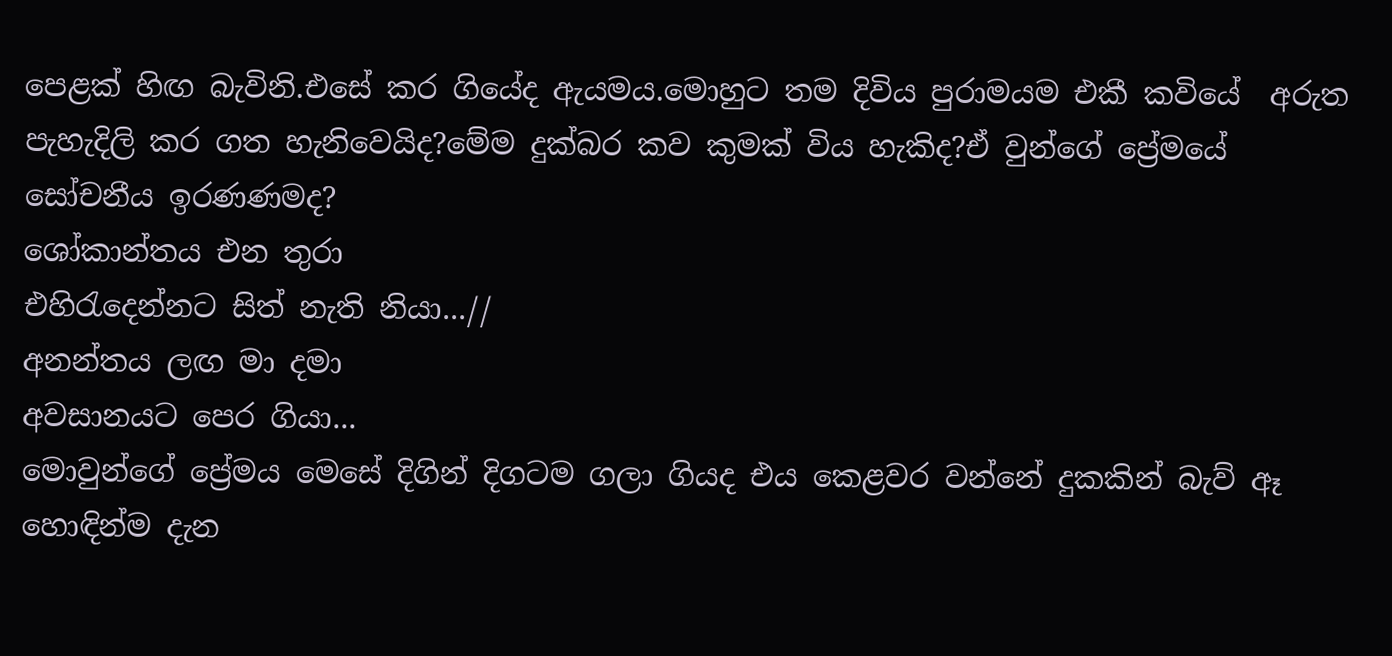පෙළක් හිඟ බැවිනි.එසේ කර ගියේද ඇයමය.මොහුට තම දිවිය පුරාමයම එකී කවියේ  අරුත පැහැදිලි කර ගත හැනිවෙයිද?මේම දුක්බර කව කුමක් විය හැකිද?ඒ වුන්ගේ ප්‍රේමයේ සෝචනීය ඉරණණමද?
ශෝකාන්තය එන තුරා
එහිරැදෙන්නට සිත් නැති නියා...//
අනන්තය ලඟ මා දමා
අවසානයට පෙර ගියා...
මොවුන්ගේ ප්‍රේමය මෙසේ දිගින් දිගටම ගලා ගියද එය කෙළවර වන්නේ දුකකින් බැව් ඈ හොඳින්ම දැන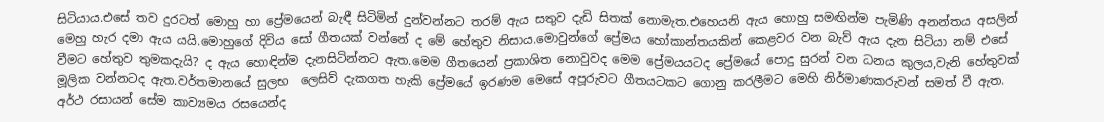සිටියාය.එසේ තව දුරටත් මොහු හා ප්‍රේමයෙන් බැඳී සිටිමින් දුන්වන්නට තරම් ඇය සතුව දැඩි සිතක් නොමැත.එහෙයනි ඇය හොහු සමඟින්ම පැමිණි අනන්තය අසලින් මෙහු හැර දමා ඇය යයි.මොහුගේ දිවිය සෝ ගීතයක් වන්නේ ද මේ හේතුව නිසාය.මොවුන්ගේ ප්‍රේමය හෝකාන්තයකින් කෙළවර වන බැව් ඇය දැන සිටියා නම් එසේ වීමට හේතුව තුමකදැයි? ද ඇය හොඳින්ම දැනසිටින්නට ඇත.මෙම ගීතයෙන් ප්‍රකාශිත නොවුවද මෙම ප්‍රේමයයටද ප්‍රේමයේ පොදු සුරන් වන ධනය කුලය,වැනි හේතුවක් මූලික වන්නටද ඇත.වර්තමානයේ සුලභ  ලෙසිව් දැකගත හැකි ප්‍රේමයේ ඉරණම මෙසේ අපූරුවට ගීතයටකට ගොනු කරලීමට මෙහි නිර්මාණකරුවන් සමත් වී ඇත.
අර්ථ රසායන් සේම කාව්‍යමය රසයෙන්ද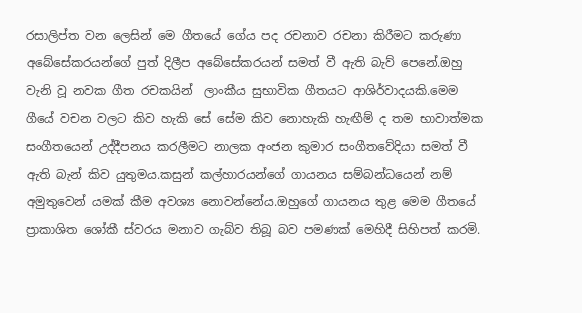රසාලිප්ත වන ලෙසින් මෙ ගීතයේ ගේය පද රචනාව රචනා කිරීමට කරුණා අබේසේකරයන්ගේ පුත් දිලීප අබේසේකරයන් සමත් වී ඇති බැව් පෙනේ.ඔහු වැනි වූ නවක ගීත රචකයින්  ලාංකීය සුභාවික ගීතයට ආශිර්වාදයකි.මෙම ගීයේ වචන වලට කිව හැකි සේ සේම කිව නොහැකි හැඟීම් ද තම භාවාත්මක සංගීතයෙන් උද්දීපනය කරලීමට නාලක අංජන කුමාර සංගීතවේදියා සමත් වී ඇති බැන් කිව යුතුමය.කසුන් කල්හාරයන්ගේ ගායනය සම්බන්ධයෙන් නම් අමුතුවෙන් යමක් කීම අවශ්‍ය නොවන්නේය.ඔහුගේ ගායනය තුළ මෙම ගීතයේ ප්‍රාකාශිත ශෝකී ස්වරය මනාව ගැබ්ව තිබූ බව පමණක් මෙහිදී සිහිපත් කරමි.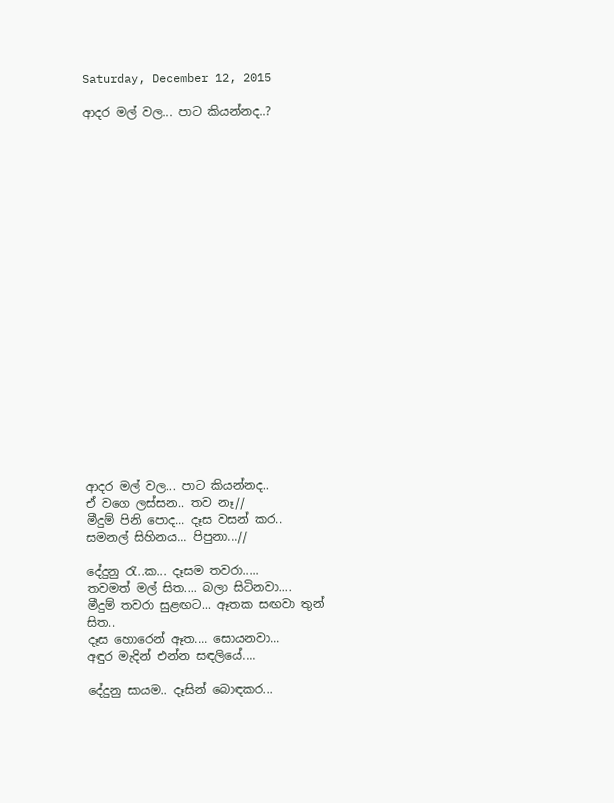Saturday, December 12, 2015

ආදර මල් වල... පාට කියන්නද..?





















ආදර මල් වල... පාට කියන්නද..
ඒ වගෙ ලස්සන.. තව නෑ//
මීදුම් පිනි පොද... දෑස වසන් කර..
සමනල් සිහිනය... පිපුනා...//

දේදුනු රැ..ක... දෑසම තවරා.....
තවමත් මල් සිත.... බලා සිටිනවා....
මීදුම් තවරා සුළඟට... ඈතක සඟවා තුන් සිත..
දෑස හොරෙන් ඈත.... සොයනවා...
අඳුර මැදින් එන්න සඳලියේ....

දේදුනු සායම.. දෑසින් බොඳකර...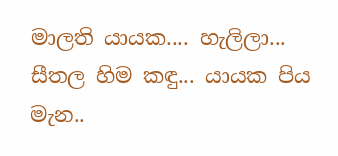මාලති යායක.... හැලිලා...
සීතල හිම කඳු... යායක පිය මැන..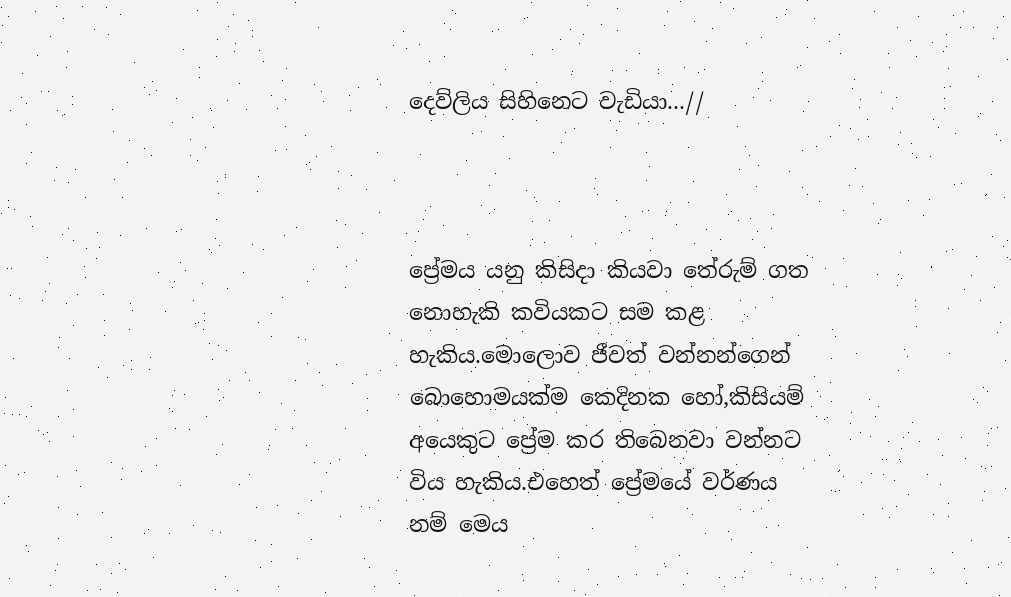දෙව්ලිය සිහිනෙට වැඩියා...//



ප්‍රේමය යනු කිසිදා කියවා තේරුම් ගත නොහැකි කවියකට සම කළ හැකිය.මොලොව ජීවත් වන්නන්ගෙන් බොහොමයක්ම කෙදිනක හෝ,කිසියම් අයෙකුට ප්‍රේම කර තිබෙනවා වන්නට විය හැකිය.එහෙත් ප්‍රේමයේ වර්ණය නම් මෙය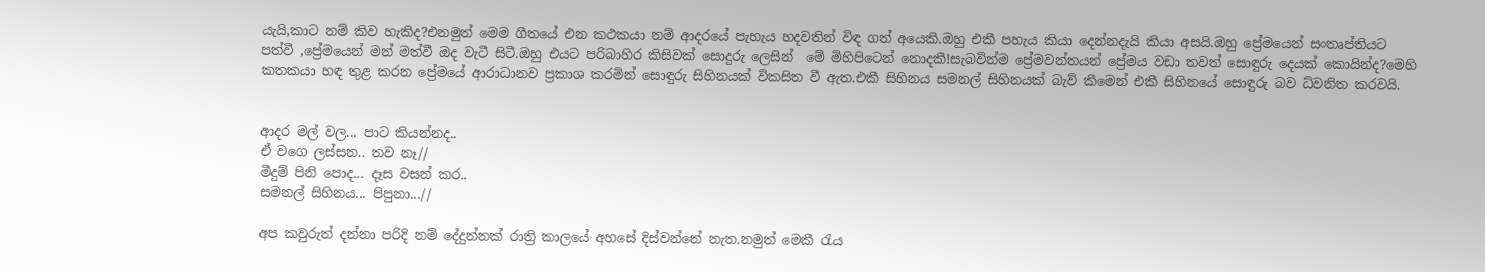යැයි,කාට නම් කිව හැකිද?එනමුත් මෙම ගීතයේ එන කථකයා නම් ආදරයේ පැහැය හදවතින් විඳ ගත් අයෙකි.ඔහු එකී පහැය කියා දෙන්නදැයි කියා අසයි.ඔහු ප්‍රේමයෙන් සංතෘප්තියට පත්වී ,ප්‍රේමයෙන් මන් මත්වී ඔද වැටී සිටී.ඔහු එයට පරිබාහිර කිසිවක් සොදුරු ලෙසින්  මේ මිහිපිටෙන් නොදකී!සැබවින්ම ප්‍රේමවන්තයන් ප්‍රේමය වඩා තවත් සොඳුරු දෙයක් කොයින්ද?මෙහි කතකයා හඳ තුළ කරන ප්‍රේමයේ ආරාධානව ප්‍රකාශ කරමින් සොඳුරු සිහිනයක් විකසිත වී ඇත.එකී සිහිනය සමනල් සිහිනයක් බැව් කීමෙන් එකී සිහිනයේ සොඳුරු බව ධ්වනිත කරවයි.


ආදර මල් වල... පාට කියන්නද..
ඒ වගෙ ලස්සන.. තව නෑ//
මීදුම් පිනි පොද... දෑස වසන් කර..
සමනල් සිහිනය... පිපුනා...//

අප කවුරුත් දන්නා පරිදි නම් දේදුන්නක් රාත්‍රි කාලයේ අහසේ දිස්වන්නේ නැත.නමුත් මෙකී රැය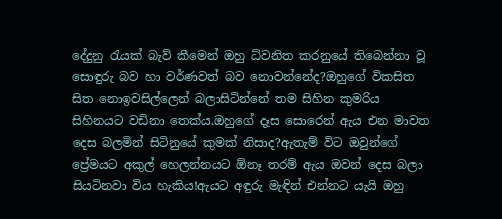දේදුනු රැයක් බැව් කීමෙන් ඔහු ධ්වනිත කරනුයේ තිබෙන්නා වූ සොඳුරු බව හා වර්ණවත් බව නොවන්නේද?ඔහුගේ විකසිත සිත නොඉවසිල්ලෙන් බලාසිටින්නේ තම සිහින කුමරිය සිහිනයට වඩිනා තෙක්ය.ඔහුගේ දෑස සොරෙන් ඇය එන මාවත දෙස බලමින් සිටිනුයේ කුමක් නිසාද?ඇතැම් විට ඔවුන්ගේ ප්‍රේමයට අකුල් හෙලන්නයට ඕනෑ තරම් ඇය ඔවන් දෙස බලා සියටිනවා විය හැකිය!ඇයට අඳුරු මැඳින් එන්නට යැයි ඔහු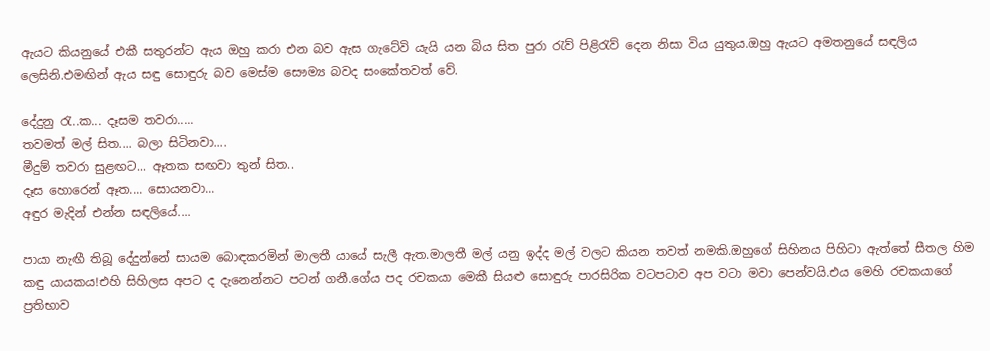ඇයට කියනුයේ එකී සතුරන්ට ඇය ඔහු කරා එන බව ඇස ගැටේවි යැයි යන බිය සිත පුරා රැව් පිළිරැව් දෙන නිසා විය යුතුය.ඔහු ඇයට අමතනුයේ සඳලිය ලෙසිනි.එමඟින් ඇය සඳු සොඳුරු බව මෙස්ම සෞම්‍ය බවද සංකේතවත් වේ.

දේදුනු රැ..ක... දෑසම තවරා.....
තවමත් මල් සිත.... බලා සිටිනවා....
මීදුම් තවරා සුළඟට... ඈතක සඟවා තුන් සිත..
දෑස හොරෙන් ඈත.... සොයනවා...
අඳුර මැදින් එන්න සඳලියේ....

පායා නැඟී තිබූ දේදුන්නේ සායම බොඳකරමින් මාලතී යායේ සැලී ඇත.මාලතී මල් යනු ඉද්ද මල් වලට කියන තවත් නමකි.ඔහුගේ සිහිනය පිහිටා ඇත්තේ සීතල හිම කඳු යායකය!එහි සිහිලස අපට ද දැනෙන්නට පටන් ගනී.ගේය පද රචකයා මෙකී සියළු සොඳුරු පාරසිරික වටපටාව අප වටා මවා පෙන්වයි.එය මෙහි රචකයාගේ ප්‍රතිභාව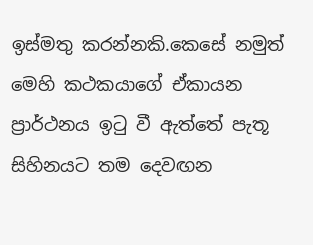ඉස්මතු කරන්නකි.කෙසේ නමුත් මෙහි කථකයාගේ ඒකායන ප්‍රාර්ථනය ඉටු වී ඇත්තේ පැතූ සිහිනයට තම දෙවඟන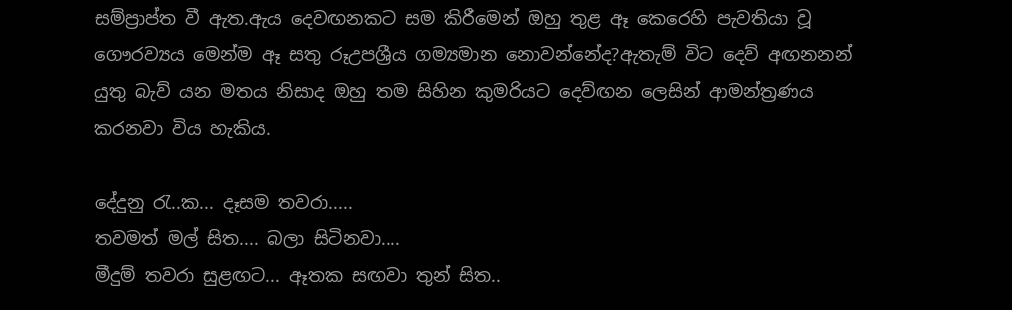සම්ප්‍රාප්ත වී ඇත.ඇය දෙවඟනකට සම කිරීමෙන් ඔහු තුළ ඈ කෙරෙහි පැවතියා වූ ගෞරව්‍යය මෙන්ම ඈ සතු රූඋපශ්‍රීය ගම්‍යමාන නොවන්නේද?ඇතැම් විට දෙව් අඟනනන් යුතු බැව් යන මතය නිසාද ඔහු තම සිහින කුමරියට දෙව්ඟන ලෙසින් ආමන්ත්‍රණය කරනවා විය හැකිය.

දේදුනු රැ..ක... දෑසම තවරා.....
තවමත් මල් සිත.... බලා සිටිනවා....
මීදුම් තවරා සුළඟට... ඈතක සඟවා තුන් සිත..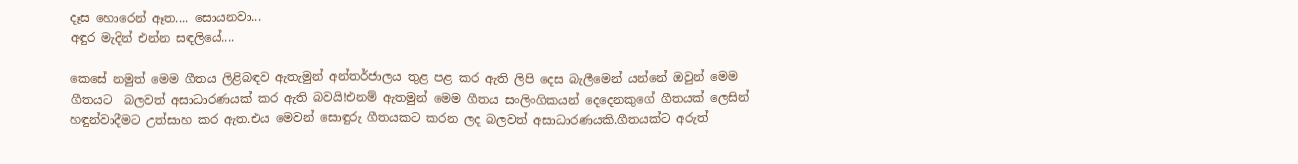දෑස හොරෙන් ඈත.... සොයනවා...
අඳුර මැදින් එන්න සඳලියේ....

කෙසේ නමුත් මෙම ගීතය ලිළිබඳව ඇතැමුන් අන්තර්ජාලය තුළ පළ කර ඇති ලිපි දෙස බැලීමෙන් යන්නේ ඔවුන් මෙම ගීතයට  බලවත් අසාධාරණයක් කර ඇති බවයි!එනම් ඇතමුන් මෙම ගීතය සංලිංගිකයන් දෙදෙනකුගේ ගීතයක් ලෙසින් හඳුන්වාදීමට උත්සාහ කර ඇත.එය මෙවන් සොඳුරු ගීතයකට කරන ලද බලවත් අසාධාරණයකි.ගීතයක්ට අරුත්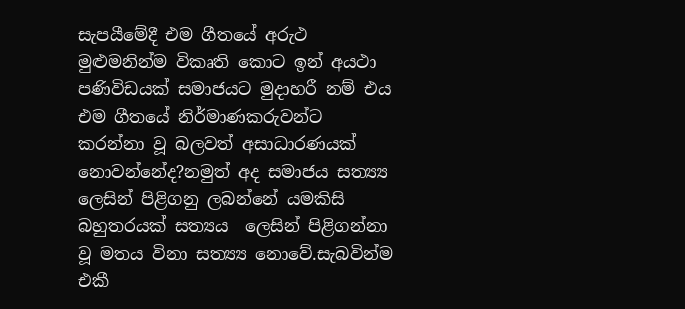සැපයීමේදී එම ගීතයේ අරුථ මුළුමනින්ම විකෘති කොට ඉන් අයථා පණිවිඩයක් සමාජයට මුදාහරී නම් එය එම ගීතයේ නිර්මාණකරුවන්ට කරන්නා වූ බලවත් අසාධාරණයක් නොවන්නේද?නමුත් අද සමාජය සත්‍ය්‍ය ලෙසින් පිළිගනු ලබන්නේ යමකිසි බහුතරයක් සත්‍යය  ලෙසින් පිළිගන්නා වූ මතය විනා සත්‍ය්‍ය නොවේ.සැබවින්ම එකී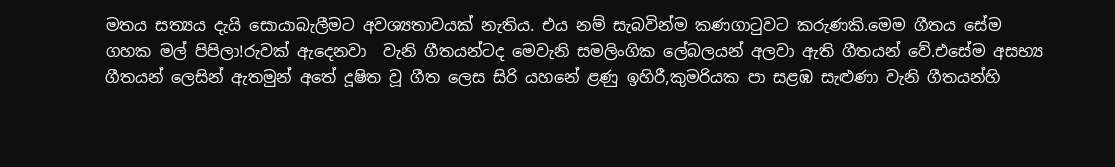මතය සත්‍යය දැයි සොයාබැලීමට අවශ්‍යතාවයක් නැතිය. එය නම් සැබවින්ම කණගාටුවට කරුණකි.මෙම ගීතය සේම ගහක මල් පිපිලා!රුවක් ඇදෙනවා  වැනි ගීතයන්ටද මෙවැනි සමලිංගික ලේබලයන් අලවා ඇති ගීතයන් වේ.එසේම අසභ්‍ය ගීතයන් ලෙසින් ඇතමුන් අතේ දූෂිත වූ ගීත ලෙස සිරි යහනේ ළණු ඉහිරී,කුමරියක පා සළඹ සැළුණා වැනි ගීතයන්හි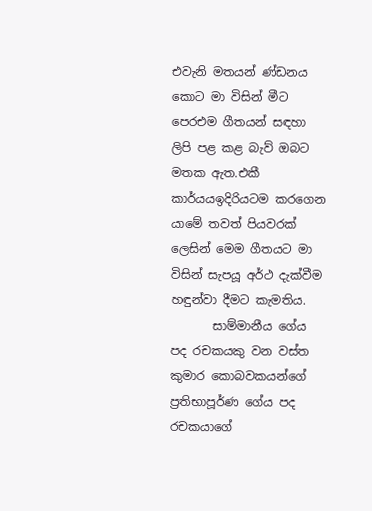එවැනි මතයන් ණ්ඩනය කොට මා විසින් මීට පෙරඑම ගීතයන් සඳහා ලිපි පළ කළ බැව් ඔබට මතක ඇත.එකී කාර්යයඉදිරියටම කරගෙන යාමේ තවත් පියවරක් ලෙසින් මෙම ගීතයට මා විසින් සැපයූ අර්ථ දැක්වීම හඳුන්වා දීමට කැමතිය.
       සාම්මානීය ගේය පද රචකයකු වන වස්ත කුමාර කොබවකයන්ගේ ප්‍රතිභාපූර්ණ ගේය පද රචකයාගේ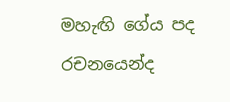මහැඟි ගේය පද රචනයෙන්ද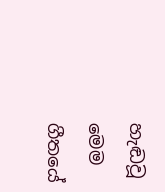හැඬවූ මෙම ගීතයේ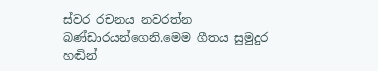ස්වර රචනය නවරත්න බණ්ඩාරයන්ගෙනි.මෙම ගීතය සුමුදුර හඬින්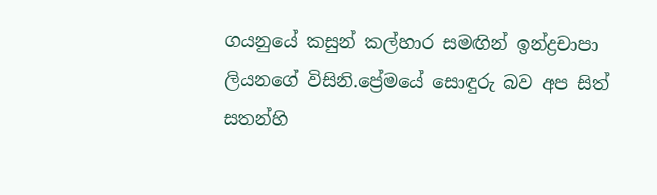ගයනුයේ කසුන් කල්හාර සමඟින් ඉන්ද්‍රචාපා ලියනගේ විසිනි.ප්‍රේමයේ සොඳුරු බව අප සිත් සතන්හි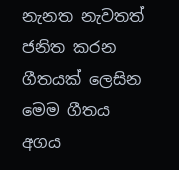නැනත නැවතත් ජනිත කරන ගීතයක් ලෙසින මෙම ගීතය අගය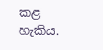කළ හැකිය.